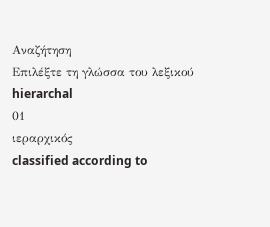Αναζήτηση
Επιλέξτε τη γλώσσα του λεξικού
hierarchal
01
ιεραρχικός
classified according to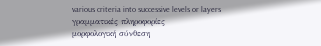various criteria into successive levels or layers
γραμματικές πληροφορίες
μορφολογική σύνθεση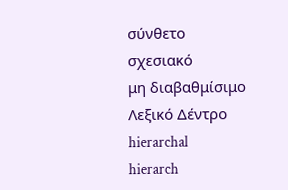σύνθετο
σχεσιακό
μη διαβαθμίσιμο
Λεξικό Δέντρο
hierarchal
hierarch